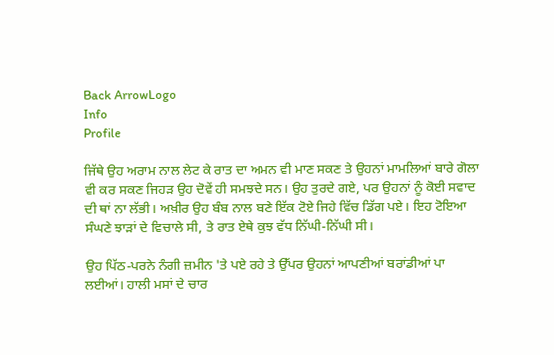Back ArrowLogo
Info
Profile

ਜਿੱਥੇ ਉਹ ਅਰਾਮ ਨਾਲ ਲੇਟ ਕੇ ਰਾਤ ਦਾ ਅਮਨ ਵੀ ਮਾਣ ਸਕਣ ਤੇ ਉਹਨਾਂ ਮਾਮਲਿਆਂ ਬਾਰੇ ਗੋਲਾ ਵੀ ਕਰ ਸਕਣ ਜਿਹੜ ਉਹ ਦੋਵੇਂ ਹੀ ਸਮਝਦੇ ਸਨ। ਉਹ ਤੁਰਦੇ ਗਏ, ਪਰ ਉਹਨਾਂ ਨੂੰ ਕੋਈ ਸਵਾਦ ਦੀ ਥਾਂ ਨਾ ਲੱਭੀ। ਅਖ਼ੀਰ ਉਹ ਬੰਬ ਨਾਲ ਬਣੇ ਇੱਕ ਟੋਏ ਜਿਹੇ ਵਿੱਚ ਡਿੱਗ ਪਏ। ਇਹ ਟੋਇਆ ਸੰਘਣੇ ਝਾੜਾਂ ਦੇ ਵਿਚਾਲੇ ਸੀ, ਤੇ ਰਾਤ ਏਥੇ ਕੁਝ ਵੱਧ ਨਿੱਘੀ-ਨਿੱਘੀ ਸੀ।

ਉਹ ਪਿੱਠ-ਪਰਨੇ ਨੰਗੀ ਜ਼ਮੀਨ 'ਤੇ ਪਏ ਰਹੇ ਤੇ ਉੱਪਰ ਉਹਨਾਂ ਆਪਣੀਆਂ ਬਰਾਂਡੀਆਂ ਪਾ ਲਈਆਂ। ਹਾਲੀ ਮਸਾਂ ਦੇ ਚਾਰ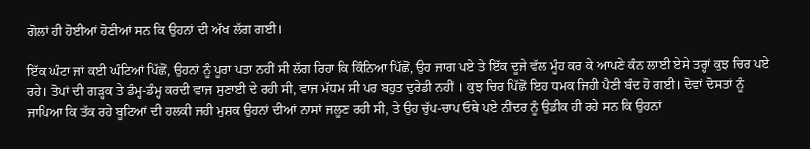ਗੋਲਾਂ ਹੀ ਹੋਈਆਂ ਹੋਣੀਆਂ ਸਨ ਕਿ ਉਹਨਾਂ ਦੀ ਅੱਖ ਲੱਗ ਗਈ।

ਇੱਕ ਘੰਟਾ ਜਾਂ ਕਈ ਘੰਟਿਆਂ ਪਿੱਛੋਂ, ਉਹਨਾਂ ਨੂੰ ਪੂਰਾ ਪਤਾ ਨਹੀਂ ਸੀ ਲੱਗ ਰਿਹਾ ਕਿ ਕਿੰਨਿਆ ਪਿੱਛੋਂ, ਉਹ ਜਾਗ ਪਏ ਤੇ ਇੱਕ ਦੂਜੇ ਵੱਲ ਮੂੰਹ ਕਰ ਕੇ ਆਪਣੇ ਕੰਨ ਲਾਈ ਏਸੇ ਤਰ੍ਹਾਂ ਕੁਝ ਚਿਰ ਪਏ ਰਹੇ। ਤੋਪਾਂ ਦੀ ਗੜ੍ਹਕ ਤੇ ਡੰਮ੍ਹ-ਡੰਮ੍ਹ ਕਰਦੀ ਵਾਜ ਸੁਣਾਈ ਦੇ ਰਹੀ ਸੀ, ਵਾਜ ਮੱਧਮ ਸੀ ਪਰ ਬਹੁਤ ਦੁਰੇਡੀ ਨਹੀਂ । ਕੁਝ ਚਿਰ ਪਿੱਛੋਂ ਇਹ ਧਮਕ ਜਿਹੀ ਪੈਣੀ ਬੰਦ ਹੋ ਗਈ। ਦੋਵਾਂ ਦੋਸਤਾਂ ਨੂੰ ਜਾਪਿਆ ਕਿ ਤੱਕ ਰਹੇ ਬੂਟਿਆਂ ਦੀ ਹਲਕੀ ਜਹੀ ਮੁਸ਼ਕ ਉਹਨਾਂ ਦੀਆਂ ਨਾਸਾਂ ਜਲੂਣ ਰਹੀ ਸੀ, ਤੇ ਉਹ ਚੁੱਪ-ਚਾਪ ਓਥੇ ਪਏ ਨੀਂਦਰ ਨੂੰ ਉਡੀਕ ਹੀ ਰਹੇ ਸਨ ਕਿ ਉਹਨਾਂ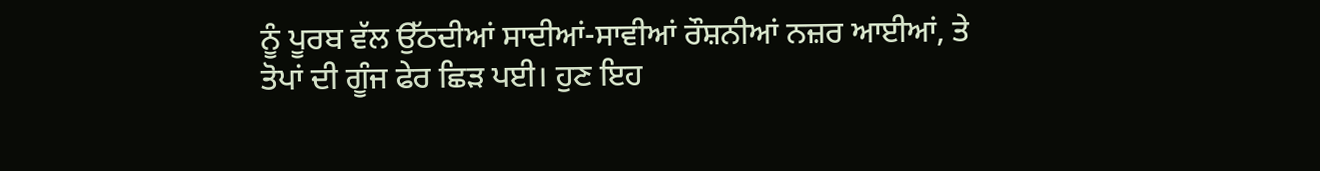ਨੂੰ ਪੂਰਬ ਵੱਲ ਉੱਠਦੀਆਂ ਸਾਦੀਆਂ-ਸਾਵੀਆਂ ਰੌਸ਼ਨੀਆਂ ਨਜ਼ਰ ਆਈਆਂ, ਤੇ ਤੋਪਾਂ ਦੀ ਗੂੰਜ ਫੇਰ ਛਿੜ ਪਈ। ਹੁਣ ਇਹ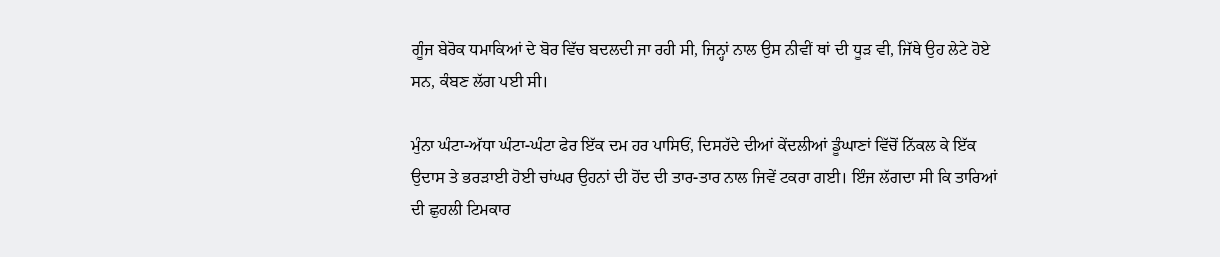ਗੂੰਜ ਬੇਰੋਕ ਧਮਾਕਿਆਂ ਦੇ ਬੋਰ ਵਿੱਚ ਬਦਲਦੀ ਜਾ ਰਹੀ ਸੀ, ਜਿਨ੍ਹਾਂ ਨਾਲ ਉਸ ਨੀਵੀਂ ਥਾਂ ਦੀ ਧੂੜ ਵੀ, ਜਿੱਥੇ ਉਹ ਲੇਟੇ ਹੋਏ ਸਨ, ਕੰਬਣ ਲੱਗ ਪਈ ਸੀ।

ਮੁੰਨਾ ਘੰਟਾ-ਅੱਧਾ ਘੰਟਾ-ਘੰਟਾ ਫੇਰ ਇੱਕ ਦਮ ਹਰ ਪਾਸਿਓਂ, ਦਿਸਹੱਦੇ ਦੀਆਂ ਕੇਂਦਲੀਆਂ ਡੂੰਘਾਣਾਂ ਵਿੱਚੋਂ ਨਿੱਕਲ ਕੇ ਇੱਕ ਉਦਾਸ ਤੇ ਭਰੜਾਈ ਹੋਈ ਚਾਂਘਰ ਉਹਨਾਂ ਦੀ ਹੋਂਦ ਦੀ ਤਾਰ-ਤਾਰ ਨਾਲ ਜਿਵੇਂ ਟਕਰਾ ਗਈ। ਇੰਜ ਲੱਗਦਾ ਸੀ ਕਿ ਤਾਰਿਆਂ ਦੀ ਛੁਹਲੀ ਟਿਮਕਾਰ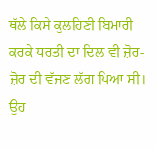ਥੱਲੇ ਕਿਸੇ ਕੁਲਹਿਣੀ ਬਿਮਾਰੀ ਕਰਕੇ ਧਰਤੀ ਦਾ ਦਿਲ ਵੀ ਜ਼ੋਰ-ਜ਼ੋਰ ਦੀ ਵੱਜਣ ਲੱਗ ਪਿਆ ਸੀ। ਉਹ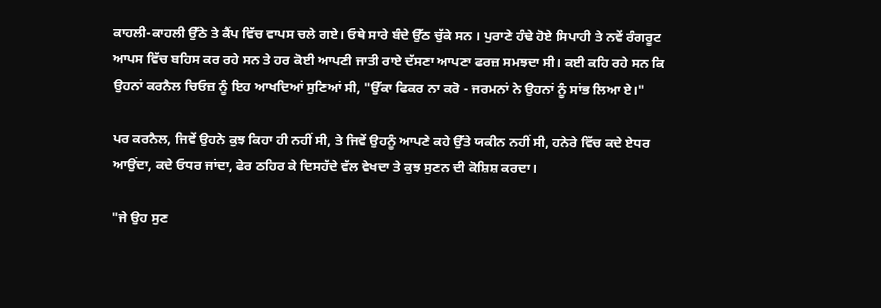ਕਾਹਲੀ-ਕਾਹਲੀ ਉੱਠੇ ਤੇ ਕੈਂਪ ਵਿੱਚ ਵਾਪਸ ਚਲੇ ਗਏ। ਓਥੇ ਸਾਰੇ ਬੰਦੇ ਉੱਠ ਚੁੱਕੇ ਸਨ । ਪੁਰਾਣੇ ਹੰਢੇ ਹੋਏ ਸਿਪਾਹੀ ਤੇ ਨਵੇਂ ਰੰਗਰੂਟ ਆਪਸ ਵਿੱਚ ਬਹਿਸ ਕਰ ਰਹੇ ਸਨ ਤੇ ਹਰ ਕੋਈ ਆਪਣੀ ਜਾਤੀ ਰਾਏ ਦੱਸਣਾ ਆਪਣਾ ਫਰਜ਼ ਸਮਝਦਾ ਸੀ। ਕਈ ਕਹਿ ਰਹੇ ਸਨ ਕਿ ਉਹਨਾਂ ਕਰਨੈਲ ਚਿਓਜ਼ ਨੂੰ ਇਹ ਆਖਦਿਆਂ ਸੁਣਿਆਂ ਸੀ, "ਉੱਕਾ ਫਿਕਰ ਨਾ ਕਰੋ - ਜਰਮਨਾਂ ਨੇ ਉਹਨਾਂ ਨੂੰ ਸਾਂਭ ਲਿਆ ਏ।"

ਪਰ ਕਰਨੈਲ, ਜਿਵੇਂ ਉਹਨੇ ਕੁਝ ਕਿਹਾ ਹੀ ਨਹੀਂ ਸੀ, ਤੇ ਜਿਵੇਂ ਉਹਨੂੰ ਆਪਣੇ ਕਹੇ ਉੱਤੇ ਯਕੀਨ ਨਹੀਂ ਸੀ, ਹਨੇਰੇ ਵਿੱਚ ਕਦੇ ਏਧਰ ਆਉਂਦਾ, ਕਦੇ ਓਧਰ ਜਾਂਦਾ, ਫੇਰ ਠਹਿਰ ਕੇ ਦਿਸਹੱਦੇ ਵੱਲ ਵੇਖਦਾ ਤੇ ਕੁਝ ਸੁਣਨ ਦੀ ਕੋਸ਼ਿਸ਼ ਕਰਦਾ।

"ਜੇ ਉਹ ਸੁਣ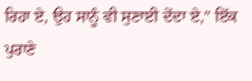ਰਿਹਾ ਏ, ਉਹ ਸਾਨੂੰ ਵੀ ਸੁਣਾਈ ਦੇਂਦਾ ਏ," ਇੱਕ ਪੁਰਾਣੇ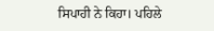ਸਿਪਾਹੀ ਨੇ ਕਿਹਾ। ਪਹਿਲੇ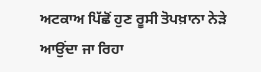ਅਟਕਾਅ ਪਿੱਛੋਂ ਹੁਣ ਰੂਸੀ ਤੋਪਖ਼ਾਨਾ ਨੇੜੇ ਆਉਂਦਾ ਜਾ ਰਿਹਾ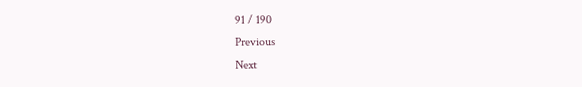91 / 190
Previous
Next